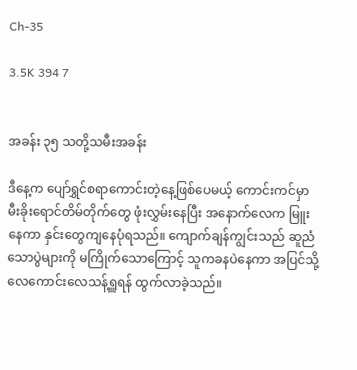Ch-35

3.5K 394 7


အခန်း ၃၅ သတို့သမီးအခန်း

ဒီနေ့က ပျော်ရွှင်စရာကောင်းတဲ့နေ့ဖြစ်ပေမယ့် ကောင်းကင်မှာ မီးခိုးရောင်တိမ်တိုက်တွေ ဖုံးလွှမ်းနေပြီး အနောက်လေက မြူးနေကာ နှင်းတွေကျနေပုံရသည်။ ကျောက်ချန်ကျွင်းသည် ဆူညံသောပွဲများကို မကြိုက်သောကြောင့် သူကခနပဲနေကာ အပြင်သို့ လေကောင်းလေသန့်ရှူရန် ထွက်လာခဲ့သည်။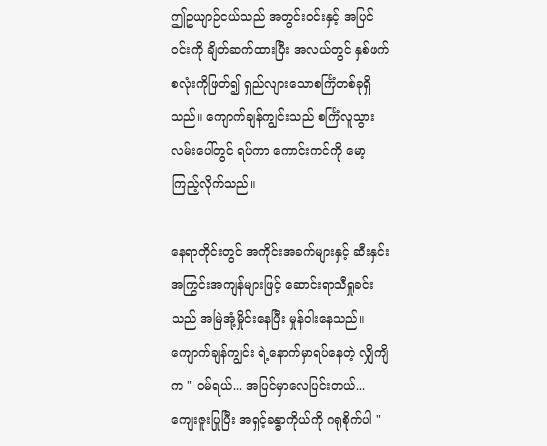ဤဥယျာဉ်ငယ်သည် အတွင်းဝင်းနှင့် အပြင်ဝင်းကို ချိတ်ဆက်ထားပြီး အလယ်တွင် နှစ်ဖက်စလုံးကိုဖြတ်၍ ရှည်လျားသောစင်္ကြံတစ်ခုရှိသည်။ ကျောက်ချန်ကျွင်းသည် စင်္ကြံလူသွားလမ်းပေါ်တွင် ရပ်ကာ ကောင်းကင်ကို မော့ကြည့်လိုက်သည်။

နေရာတိုင်းတွင် အကိုင်းအခက်များနှင့် ဆီးနှင်းအကြွင်းအကျန်များဖြင့် ဆောင်းရာသီရှုခင်းသည် အမြဲအုံ့မှိုင်းနေပြီး မှုန်ဝါးနေသည်။ ကျောက်ချန်ကျွင်း ရဲ့နောက်မှာရပ်နေတဲ့ လျှိကျိက " ဝမ်ရယ်... အပြင်မှာလေပြင်းတယ်... ကျေးဇူးပြုပြီး အရှင့်ခန္ဓာကိုယ်ကို ဂရုစိုက်ပါ "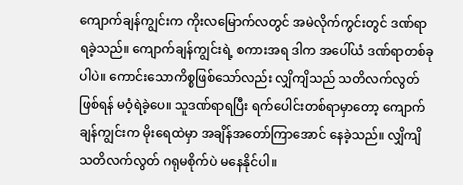ကျောက်ချန်ကျွင်းက ကိုးလမြောက်လတွင် အမဲလိုက်ကွင်းတွင် ဒဏ်ရာရခဲ့သည်။ ကျောက်ချန်ကျွင်းရဲ့ စကားအရ ဒါက အပေါ်ယံ ဒဏ်ရာတစ်ခုပါပဲ။ ကောင်းသောကိစ္စဖြစ်သော်လည်း လျှိကျိသည် သတိလက်လွတ်ဖြစ်ရန် မဝံ့ရဲခဲ့ပေ။ သူဒဏ်ရာရပြီး ရက်ပေါင်းတစ်ရာမှာတော့ ကျောက်ချန်ကျွင်းက မိုးရေထဲမှာ အချိန်အတော်ကြာအောင် နေခဲ့သည်။ လျှိကျိ သတိလက်လွတ် ဂရုမစိုက်ပဲ မနေနိုင်ပါ။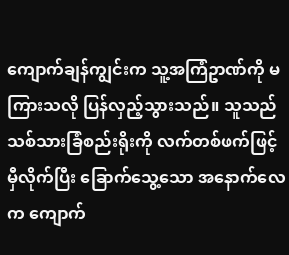ကျောက်ချန်ကျွင်းက သူ့အကြံဥာဏ်ကို မကြားသလို ပြန်လှည့်သွားသည်။ သူသည် သစ်သားခြံစည်းရိုးကို လက်တစ်ဖက်ဖြင့် မှီလိုက်ပြီး ခြောက်သွေ့သော အနောက်လေက ကျောက်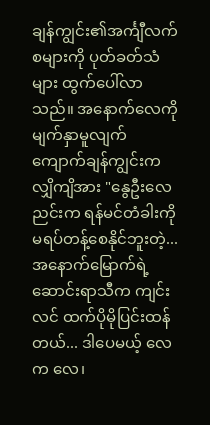ချန်ကျွင်း၏အင်္ကျီလက်စများကို ပုတ်ခတ်သံများ ထွက်ပေါ်လာသည်။ အနောက်လေကိုမျက်နှာမူလျက် ကျောက်ချန်ကျွင်းက လျှိကျိအား "နွေဦးလေညင်းက ရန်မင်တံခါးကို မရပ်တန့်စေနိုင်ဘူးတဲ့... အနောက်မြောက်ရဲ့ ဆောင်းရာသီက ကျင်းလင် ထက်ပိုမိုပြင်းထန်တယ်... ဒါပေမယ့် လေက လေ၊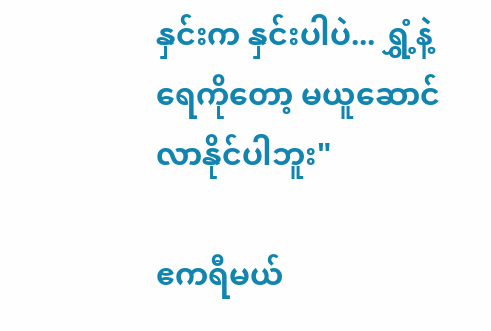နှင်းက နှင်းပါပဲ... ရွှံ့နဲ့ရေကိုတော့ မယူဆောင်လာနိုင်ပါဘူး"

ဧကရီမယ်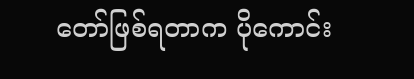တော်ဖြစ်ရတာက ပိုကောင်း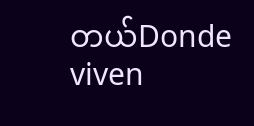တယ်Donde viven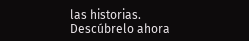las historias. Descúbrelo ahora